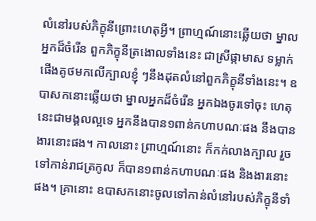លំនៅរបស់ភិក្ខុនីព្រោះហេតុអ្វី។ ព្រាហ្មណ៍នោះឆ្លើយថា ម្នាលអ្នកដ៏ចំរើន ពួកភិក្ខុនីត្រងោលទាំងនេះ ជាស្រីផ្កាមាស ទម្លាក់ផើងគូថមកលើក្បាលខ្ញុំ ៗនឹងដុតលំនៅពួកភិក្ខុនីទាំងនេះ។ ឧបាសកនោះឆ្លើយថា ម្នាលអ្នកដ៏ចំរើន អ្នកឯងចូរទៅចុះ ហេតុនេះជាមង្គលល្អទេ អ្នកនឹងបាន១ពាន់កហាបណៈផង នឹងបានងារនោះផង។ កាលនោះ ព្រាហ្មណ៍នោះ ក៏កក់លាងក្បាល រួចទៅកាន់រាជត្រកូល ក៏បាន១ពាន់កហាបណៈផង និងងារនោះផង។ គ្រានោះ ឧបាសកនោះចូលទៅកាន់លំនៅរបស់ភិក្ខុនីទាំ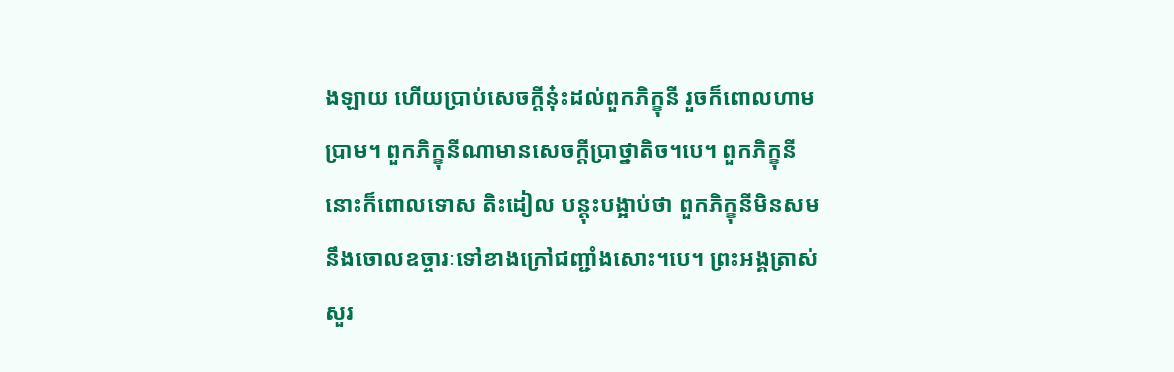ងឡាយ ហើយប្រាប់សេចក្តីនុ៎ះដល់ពួកភិក្ខុនី រួចក៏ពោលហាមប្រាម។ ពួកភិក្ខុនីណាមានសេចក្តីប្រាថ្នាតិច។បេ។ ពួកភិក្ខុនីនោះក៏ពោលទោស តិះដៀល បន្តុះបង្អាប់ថា ពួកភិក្ខុនីមិនសមនឹងចោលឧច្ចារៈទៅខាងក្រៅជញ្ជាំងសោះ។បេ។ ព្រះអង្គត្រាស់សួរ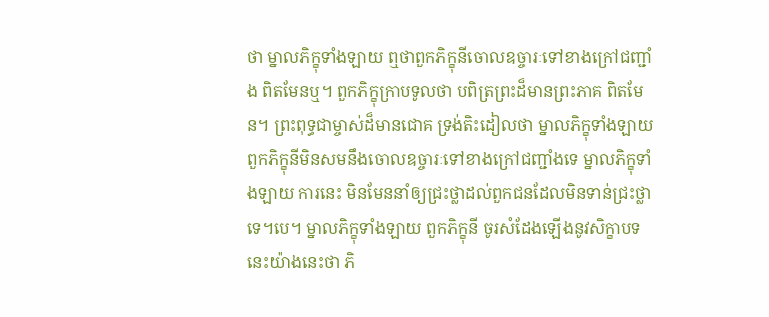ថា ម្នាលភិក្ខុទាំងឡាយ ឮថាពួកភិក្ខុនីចោលឧច្ចារៈទៅខាងក្រៅជញ្ជាំង ពិតមែនឬ។ ពួកភិក្ខុក្រាបទូលថា បពិត្រព្រះដ៏មានព្រះភាគ ពិតមែន។ ព្រះពុទ្ធជាម្ចាស់ដ៏មានជោគ ទ្រង់តិះដៀលថា ម្នាលភិក្ខុទាំងឡាយ ពួកភិក្ខុនីមិនសមនឹងចោលឧច្ចារៈទៅខាងក្រៅជញ្ជាំងទេ ម្នាលភិក្ខុទាំងឡាយ ការនេះ មិនមែននាំឲ្យជ្រះថ្លាដល់ពួកជនដែលមិនទាន់ជ្រះថ្លាទេ។បេ។ ម្នាលភិក្ខុទាំងឡាយ ពួកភិក្ខុនី ចូរសំដែងឡើងនូវសិក្ខាបទនេះយ៉ាងនេះថា ភិ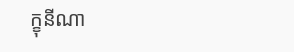ក្ខុនីណា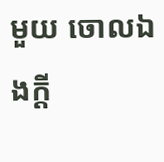មួយ ចោលឯងក្តី